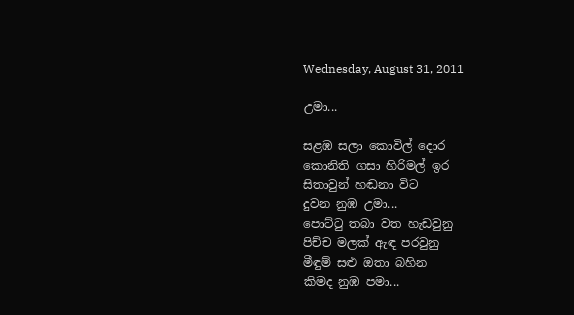Wednesday, August 31, 2011

උමා...

සළඹ සලා කොවිල් දොර
කොනිති ගසා හිරිමල් ඉර
සිතාවුන් හඬනා විට
දුවන නුඹ උමා...
පොට්ටු තබා වත හැඩවුනු
පිච්ච මලක් ඇඳ පරවුනු
මීඳුම් සළු ඔතා බහින
කිමද නුඹ පමා...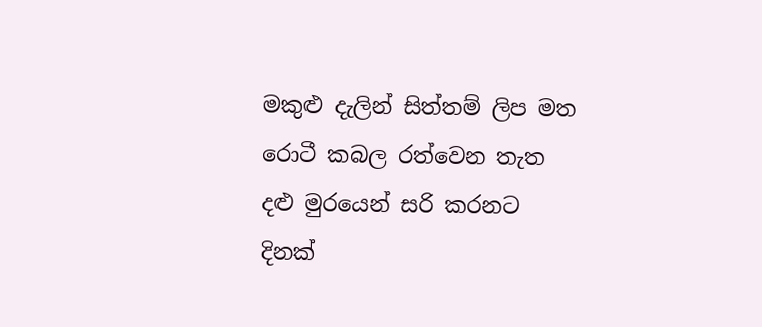මකුළු දැලින් සිත්තම් ලිප මත
රොටී කබල රත්වෙන තැත
දළු මුරයෙන් සරි කරනට
දිනක්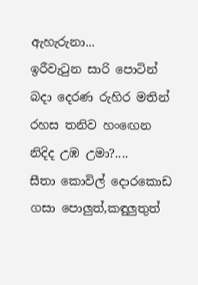ඇහැරුනා...
ඉරීවැටුන සාරි පොටින්
බදා දෙරණ රුහිර මතින්
රහස තනිව හංඟෙන
නිදිද උඹ උමා?....
සීතා කොවිල් දොරකොඩ
ගසා පොලුත්,කඳුලුතුත්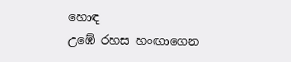හොඳ
උඹේ රහස හංඟාගෙන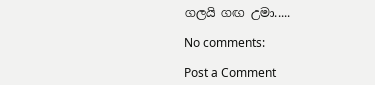ගලයි ගඟ උමා.....

No comments:

Post a Comment